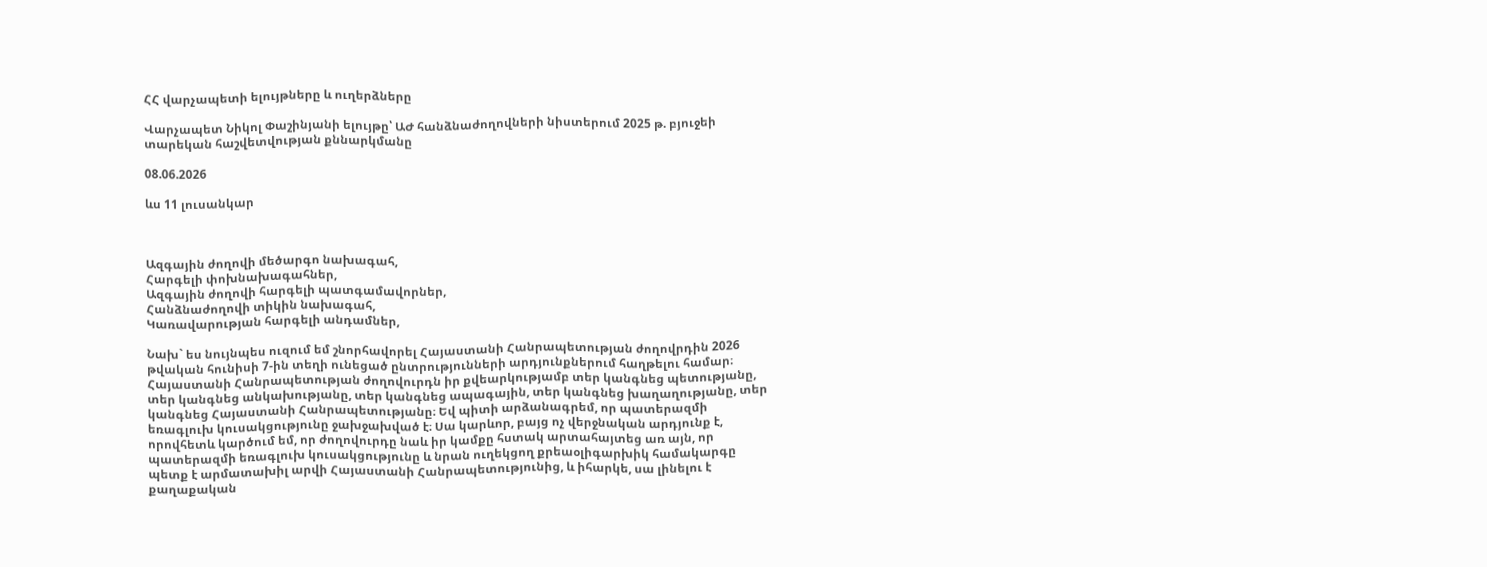ՀՀ վարչապետի ելույթները և ուղերձները

Վարչապետ Նիկոլ Փաշինյանի ելույթը՝ ԱԺ հանձնաժողովների նիստերում 2025 թ. բյուջեի տարեկան հաշվետվության քննարկմանը

08.06.2026

ևս 11 լուսանկար



Ազգային ժողովի մեծարգո նախագահ,
Հարգելի փոխնախագահներ,
Ազգային ժողովի հարգելի պատգամավորներ,
Հանձնաժողովի տիկին նախագահ,
Կառավարության հարգելի անդամներ,

Նախ` ես նույնպես ուզում եմ շնորհավորել Հայաստանի Հանրապետության ժողովրդին 2026 թվական հունիսի 7-ին տեղի ունեցած ընտրությունների արդյունքներում հաղթելու համար։ Հայաստանի Հանրապետության ժողովուրդն իր քվեարկությամբ տեր կանգնեց պետությանը, տեր կանգնեց անկախությանը, տեր կանգնեց ապագային, տեր կանգնեց խաղաղությանը, տեր կանգնեց Հայաստանի Հանրապետությանը։ Եվ պիտի արձանագրեմ, որ պատերազմի եռագլուխ կուսակցությունը ջախջախված է։ Սա կարևոր, բայց ոչ վերջնական արդյունք է, որովհետև կարծում եմ, որ ժողովուրդը նաև իր կամքը հստակ արտահայտեց առ այն, որ պատերազմի եռագլուխ կուսակցությունը և նրան ուղեկցող քրեաօլիգարխիկ համակարգը պետք է արմատախիլ արվի Հայաստանի Հանրապետությունից, և իհարկե, սա լինելու է քաղաքական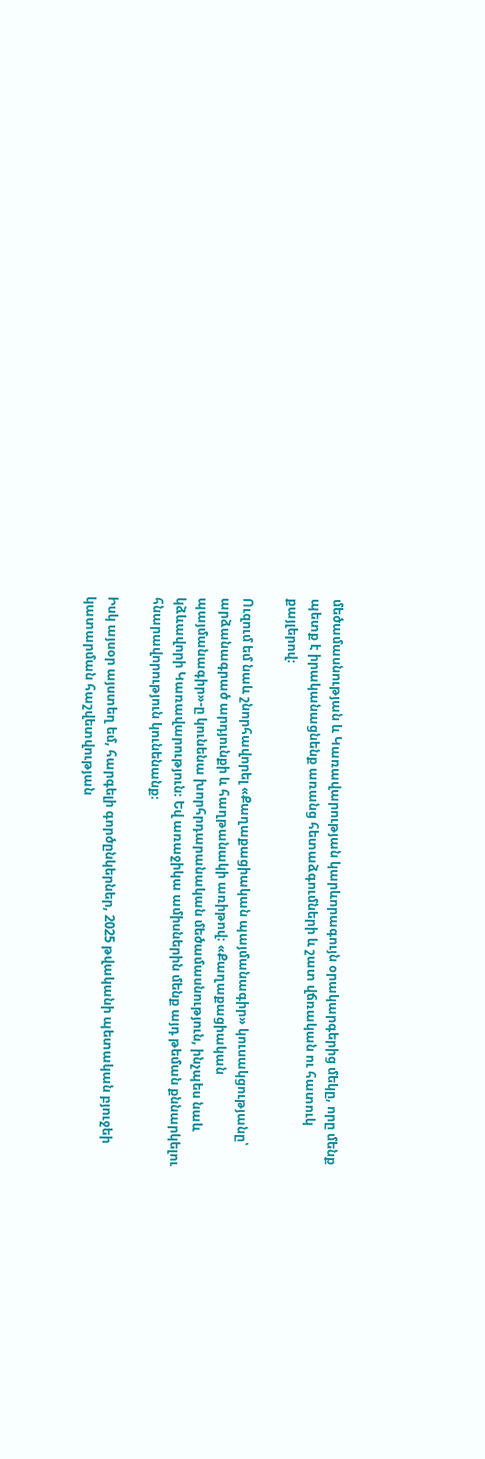մեծամասնության և Կառավարության կարևորագույն օրակարգերից մեկը, որը մենք պետք է իրականացնենք առանց հետաձգումների և շատ վճռական ու հատուկ քայլերով։

Ուզում եմ նաև շնորհավորել «Քաղաքացիական պայմանագիր» կուսակցությանը՝ արձանագրած արդյունքի և հաղթանակի առիթով։ «Քաղաքացիական պայմանագիր»-ը կունենա խորհրդարանական մեծամասնություն, ինչպես նաև կձևավորի Կառավարություն։ Եվ առաջիկա ամիսներին մենք այդ թեման քննարկելու հնարավորություն կունենանք։

Իսկ այսօր այստեղ եմ, հարգելի գործընկերներ, 2025 թվականի պետական բյուջեի կատարման հաշվետվության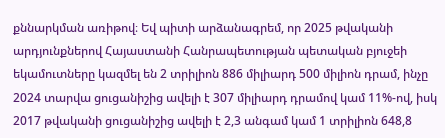քննարկման առիթով։ Եվ պիտի արձանագրեմ, որ 2025 թվականի արդյունքներով Հայաստանի Հանրապետության պետական բյուջեի եկամուտները կազմել են 2 տրիլիոն 886 միլիարդ 500 միլիոն դրամ, ինչը 2024 տարվա ցուցանիշից ավելի է 307 միլիարդ դրամով կամ 11%-ով, իսկ 2017 թվականի ցուցանիշից ավելի է 2,3 անգամ կամ 1 տրիլիոն 648,8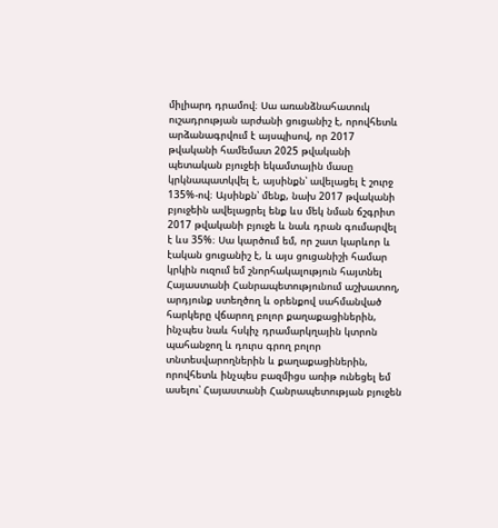միլիարդ դրամով։ Սա առանձնահատուկ ուշադրության արժանի ցուցանիշ է, որովհետև արձանագրվում է այսպիսով, որ 2017 թվականի համեմատ 2025 թվականի պետական բյուջեի եկամտային մասը կրկնապատկվել է, այսինքն՝ ավելացել է շուրջ 135%-ով։ Այսինքն՝ մենք, նախ 2017 թվականի բյուջեին ավելացրել ենք ևս մեկ նման ճշգրիտ 2017 թվականի բյուջե և նաև դրան գումարվել է ևս 35%։ Սա կարծում եմ, որ շատ կարևոր և էական ցուցանիշ է, և այս ցուցանիշի համար կրկին ուզում եմ շնորհակալություն հայտնել Հայաստանի Հանրապետությունում աշխատող, արդյունք ստեղծող և օրենքով սահմանված հարկերը վճարող բոլոր քաղաքացիներին, ինչպես նաև հսկիչ դրամարկղային կտրոն պահանջող և դուրս գրող բոլոր տնտեսվարողներին և քաղաքացիներին, որովհետև ինչպես բազմիցս առիթ ունեցել եմ ասելու՝ Հայաստանի Հանրապետության բյուջեն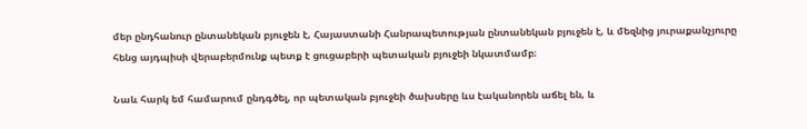մեր ընդհանուր ընտանեկան բյուջեն է, Հայաստանի Հանրապետության ընտանեկան բյուջեն է, և մեզնից յուրաքանչյուրը հենց այդպիսի վերաբերմունք պետք է ցուցաբերի պետական բյուջեի նկատմամբ։

Նաև հարկ եմ համարում ընդգծել, որ պետական բյուջեի ծախսերը ևս էականորեն աճել են, և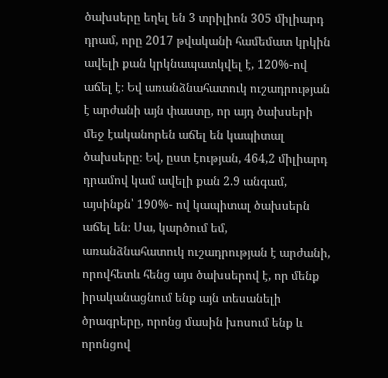ծախսերը եղել են 3 տրիլիոն 305 միլիարդ դրամ, որը 2017 թվականի համեմատ կրկին ավելի քան կրկնապատկվել է, 120%-ով աճել է։ Եվ առանձնահատուկ ուշադրության է արժանի այն փաստը, որ այդ ծախսերի մեջ էականորեն աճել են կապիտալ ծախսերը։ Եվ, ըստ էության, 464,2 միլիարդ դրամով կամ ավելի քան 2.9 անգամ, այսինքն՝ 190%- ով կապիտալ ծախսերն աճել են։ Սա, կարծում եմ, առանձնահատուկ ուշադրության է արժանի, որովհետև հենց այս ծախսերով է, որ մենք իրականացնում ենք այն տեսանելի ծրագրերը, որոնց մասին խոսում ենք և որոնցով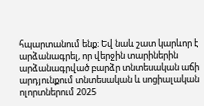հպարտանում ենք։ Եվ նաև շատ կարևոր է արձանագրել, որ վերջին տարիներին արձանագրված բարձր տնտեսական աճի արդյունքում տնտեսական և սոցիալական ոլորտներում 2025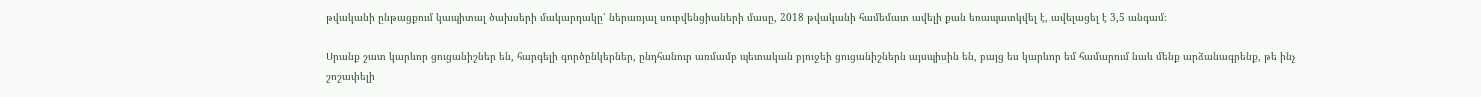թվականի ընթացքում կապիտալ ծախսերի մակարդակը՝ ներառյալ սուբվենցիաների մասը, 2018 թվականի համեմատ ավելի քան եռապատկվել է, ավելացել է 3,5 անգամ։

Սրանք շատ կարևոր ցուցանիշներ են, հարգելի գործընկերներ, ընդհանուր առմամբ պետական բյուջեի ցուցանիշներն այսպիսին են, բայց ես կարևոր եմ համարում նաև մենք արձանագրենք, թե ինչ շոշափելի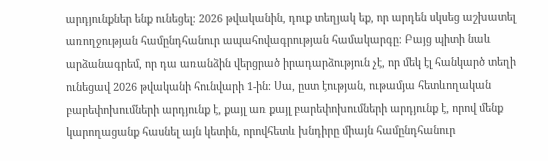արդյունքներ ենք ունեցել։ 2026 թվականին, դուք տեղյակ եք, որ արդեն սկսեց աշխատել առողջության համընդհանուր ապահովագրության համակարգը։ Բայց պիտի նաև արձանագրեմ, որ դա առանձին վերցրած իրադարձություն չէ, որ մեկ էլ հանկարծ տեղի ունեցավ 2026 թվականի հունվարի 1-ին։ Սա, ըստ էության, ութամյա հետևողական բարեփոխումների արդյունք է, քայլ առ քայլ բարեփոխումների արդյունք է, որով մենք կարողացանք հասնել այն կետին, որովհետև խնդիրը միայն համընդհանուր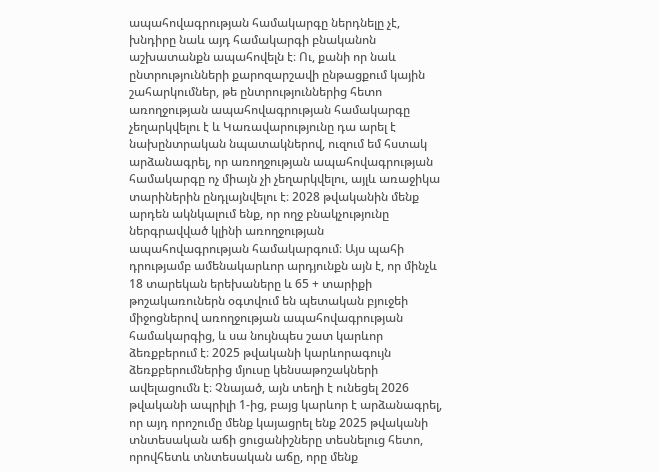ապահովագրության համակարգը ներդնելը չէ, խնդիրը նաև այդ համակարգի բնականոն աշխատանքն ապահովելն է։ Ու, քանի որ նաև ընտրությունների քարոզարշավի ընթացքում կային շահարկումներ, թե ընտրություններից հետո առողջության ապահովագրության համակարգը չեղարկվելու է և Կառավարությունը դա արել է նախընտրական նպատակներով, ուզում եմ հստակ արձանագրել, որ առողջության ապահովագրության համակարգը ոչ միայն չի չեղարկվելու, այլև առաջիկա տարիներին ընդլայնվելու է։ 2028 թվականին մենք արդեն ակնկալում ենք, որ ողջ բնակչությունը ներգրավված կլինի առողջության ապահովագրության համակարգում։ Այս պահի դրությամբ ամենակարևոր արդյունքն այն է, որ մինչև 18 տարեկան երեխաները և 65 + տարիքի թոշակառուներն օգտվում են պետական բյուջեի միջոցներով առողջության ապահովագրության համակարգից, և սա նույնպես շատ կարևոր ձեռքբերում է։ 2025 թվականի կարևորագույն ձեռքբերումներից մյուսը կենսաթոշակների ավելացումն է։ Չնայած, այն տեղի է ունեցել 2026 թվականի ապրիլի 1-ից, բայց կարևոր է արձանագրել, որ այդ որոշումը մենք կայացրել ենք 2025 թվականի տնտեսական աճի ցուցանիշները տեսնելուց հետո, որովհետև տնտեսական աճը, որը մենք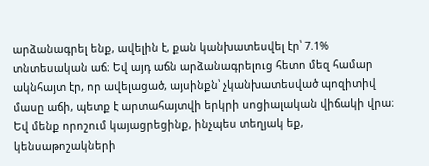արձանագրել ենք, ավելին է, քան կանխատեսվել էր՝ 7.1% տնտեսական աճ։ Եվ այդ աճն արձանագրելուց հետո մեզ համար ակնհայտ էր, որ ավելացած, այսինքն՝ չկանխատեսված պոզիտիվ մասը աճի, պետք է արտահայտվի երկրի սոցիալական վիճակի վրա։ Եվ մենք որոշում կայացրեցինք, ինչպես տեղյակ եք, կենսաթոշակների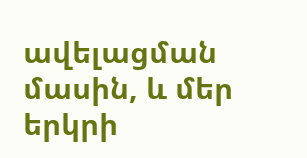ավելացման մասին, և մեր երկրի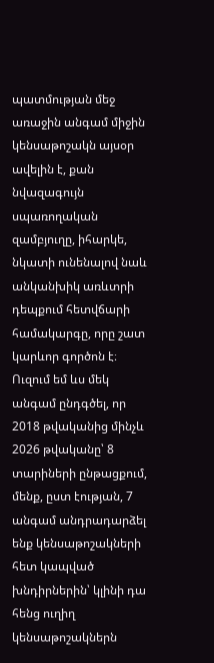պատմության մեջ առաջին անգամ միջին կենսաթոշակն այսօր ավելին է, քան նվազագույն սպառողական զամբյուղը, իհարկե, նկատի ունենալով նաև անկանխիկ առևտրի դեպքում հետվճարի համակարգը, որը շատ կարևոր գործոն է։ Ուզում եմ ևս մեկ անգամ ընդգծել, որ 2018 թվականից մինչև 2026 թվականը՝ 8 տարիների ընթացքում, մենք, ըստ էության, 7 անգամ անդրադարձել ենք կենսաթոշակների հետ կապված խնդիրներին՝ կլինի դա հենց ուղիղ կենսաթոշակներն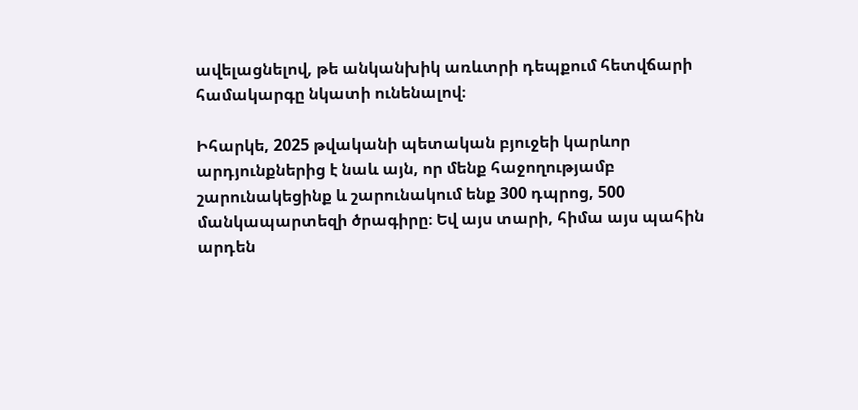ավելացնելով, թե անկանխիկ առևտրի դեպքում հետվճարի համակարգը նկատի ունենալով։

Իհարկե, 2025 թվականի պետական բյուջեի կարևոր արդյունքներից է նաև այն, որ մենք հաջողությամբ շարունակեցինք և շարունակում ենք 300 դպրոց, 500 մանկապարտեզի ծրագիրը։ Եվ այս տարի, հիմա այս պահին արդեն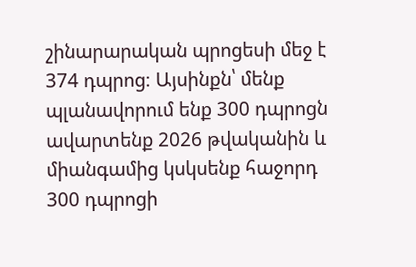շինարարական պրոցեսի մեջ է 374 դպրոց։ Այսինքն՝ մենք պլանավորում ենք 300 դպրոցն ավարտենք 2026 թվականին և միանգամից կսկսենք հաջորդ 300 դպրոցի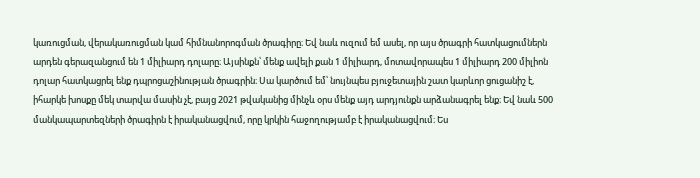կառուցման, վերակառուցման կամ հիմնանորոգման ծրագիրը։ Եվ նաև ուզում եմ ասել, որ այս ծրագրի հատկացումներն արդեն գերազանցում են 1 միլիարդ դոլարը։ Այսինքն՝ մենք ավելի քան 1 միլիարդ, մոտավորապես 1 միլիարդ 200 միլիոն դոլար հատկացրել ենք դպրոցաշինության ծրագրին։ Սա կարծում եմ՝ նույնպես բյուջետային շատ կարևոր ցուցանիշ է, իհարկե խոսքը մեկ տարվա մասին չէ, բայց 2021 թվականից մինչև օրս մենք այդ արդյունքն արձանագրել ենք։ Եվ նաև 500 մանկապարտեզների ծրագիրն է իրականացվում, որը կրկին հաջողությամբ է իրականացվում։ Ես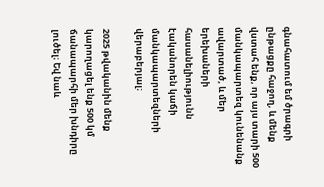գնահատում եմ ծրագրի ընթացքը հաջող, և մենք վստահ ենք, որ այս տարի 500 մանկապարտեզ կունենանք ավարտած, և մեր երեխաների հասանելիությունն էականորեն կաճի մանկապարտեզների վերաբերյալ։

2025 թվականին մենք կարողացել ենք 500 կմ ճանապարհի մեր խնդիրը լուծել։ Եվ նաև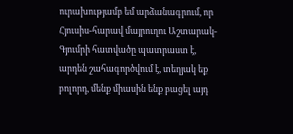ուրախությամբ եմ արձանագրում, որ Հյուսիս-հարավ մայրուղու Աշտարակ-Գյումրի հատվածը պատրաստ է, արդեն շահագործվում է, տեղյակ եք բոլորդ, մենք միասին ենք բացել այդ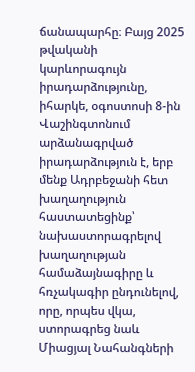ճանապարհը։ Բայց 2025 թվականի կարևորագույն իրադարձությունը, իհարկե, օգոստոսի 8-ին Վաշինգտոնում արձանագրված իրադարձություն է, երբ մենք Ադրբեջանի հետ խաղաղություն հաստատեցինք՝ նախաստորագրելով խաղաղության համաձայնագիրը և հռչակագիր ընդունելով, որը, որպես վկա, ստորագրեց նաև Միացյալ Նահանգների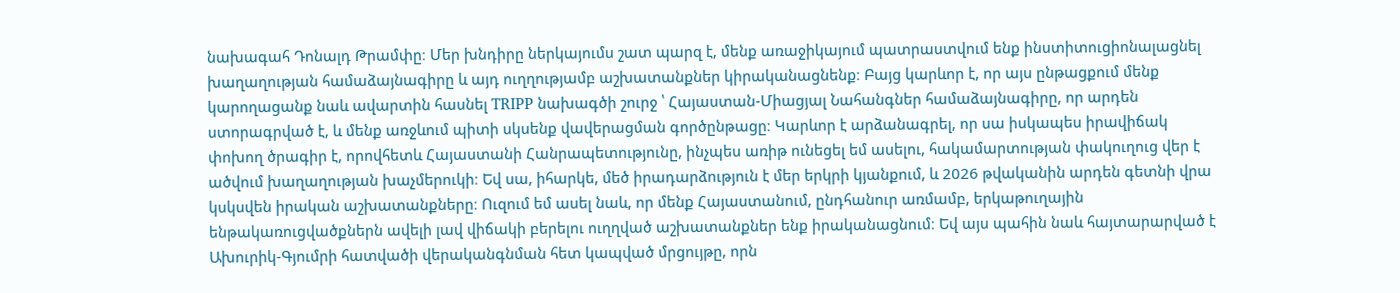նախագահ Դոնալդ Թրամփը։ Մեր խնդիրը ներկայումս շատ պարզ է, մենք առաջիկայում պատրաստվում ենք ինստիտուցիոնալացնել խաղաղության համաձայնագիրը և այդ ուղղությամբ աշխատանքներ կիրականացնենք։ Բայց կարևոր է, որ այս ընթացքում մենք կարողացանք նաև ավարտին հասնել TRIPP նախագծի շուրջ ՝ Հայաստան-Միացյալ Նահանգներ համաձայնագիրը, որ արդեն ստորագրված է, և մենք առջևում պիտի սկսենք վավերացման գործընթացը։ Կարևոր է արձանագրել, որ սա իսկապես իրավիճակ փոխող ծրագիր է, որովհետև Հայաստանի Հանրապետությունը, ինչպես առիթ ունեցել եմ ասելու, հակամարտության փակուղուց վեր է ածվում խաղաղության խաչմերուկի։ Եվ սա, իհարկե, մեծ իրադարձություն է մեր երկրի կյանքում, և 2026 թվականին արդեն գետնի վրա կսկսվեն իրական աշխատանքները։ Ուզում եմ ասել նաև, որ մենք Հայաստանում, ընդհանուր առմամբ, երկաթուղային ենթակառուցվածքներն ավելի լավ վիճակի բերելու ուղղված աշխատանքներ ենք իրականացնում։ Եվ այս պահին նաև հայտարարված է Ախուրիկ-Գյումրի հատվածի վերականգնման հետ կապված մրցույթը, որն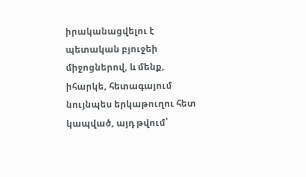իրականացվելու է պետական բյուջեի միջոցներով, և մենք, իհարկե, հետագայում նույնպես երկաթուղու հետ կապված, այդ թվում՝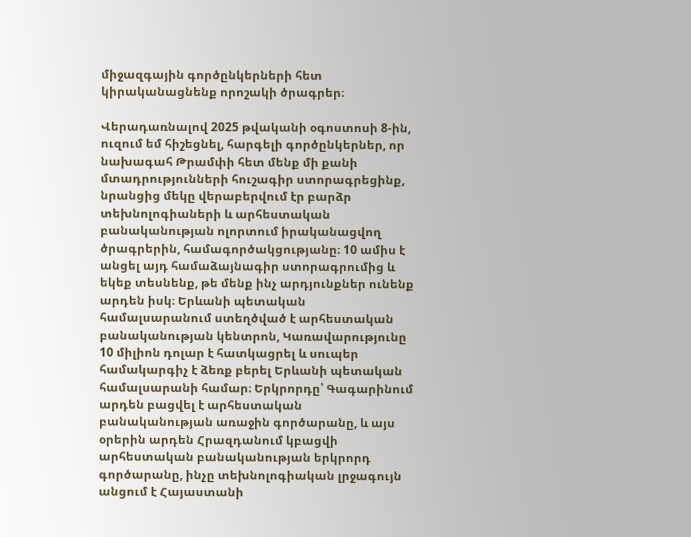միջազգային գործընկերների հետ կիրականացնենք որոշակի ծրագրեր։

Վերադառնալով 2025 թվականի օգոստոսի 8-ին, ուզում եմ հիշեցնել, հարգելի գործընկերներ, որ նախագահ Թրամփի հետ մենք մի քանի մտադրությունների հուշագիր ստորագրեցինք, նրանցից մեկը վերաբերվում էր բարձր տեխնոլոգիաների և արհեստական բանականության ոլորտում իրականացվող ծրագրերին, համագործակցությանը։ 10 ամիս է անցել այդ համաձայնագիր ստորագրումից և եկեք տեսնենք, թե մենք ինչ արդյունքներ ունենք արդեն իսկ։ Երևանի պետական համալսարանում ստեղծված է արհեստական բանականության կենտրոն, Կառավարությունը 10 միլիոն դոլար է հատկացրել և սուպեր համակարգիչ է ձեռք բերել Երևանի պետական համալսարանի համար։ Երկրորդը՝ Գագարինում արդեն բացվել է արհեստական բանականության առաջին գործարանը, և այս օրերին արդեն Հրազդանում կբացվի արհեստական բանականության երկրորդ գործարանը, ինչը տեխնոլոգիական լրջագույն անցում է Հայաստանի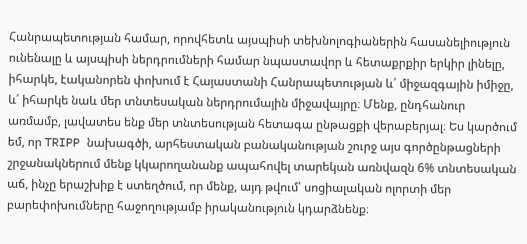Հանրապետության համար, որովհետև այսպիսի տեխնոլոգիաներին հասանելիություն ունենալը և այսպիսի ներդրումների համար նպաստավոր և հետաքրքիր երկիր լինելը, իհարկե, էականորեն փոխում է Հայաստանի Հանրապետության և՛ միջազգային իմիջը, և՛ իհարկե նաև մեր տնտեսական ներդրումային միջավայրը։ Մենք, ընդհանուր առմամբ, լավատես ենք մեր տնտեսության հետագա ընթացքի վերաբերյալ։ Ես կարծում եմ, որ TRIPP նախագծի, արհեստական բանականության շուրջ այս գործընթացների շրջանակներում մենք կկարողանանք ապահովել տարեկան առնվազն 6% տնտեսական աճ, ինչը երաշխիք է ստեղծում, որ մենք, այդ թվում՝ սոցիալական ոլորտի մեր բարեփոխումները հաջողությամբ իրականություն կդարձնենք։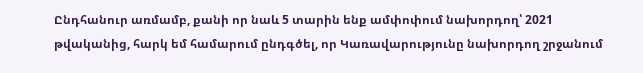Ընդհանուր առմամբ, քանի որ նաև 5 տարին ենք ամփոփում նախորդող՝ 2021 թվականից, հարկ եմ համարում ընդգծել, որ Կառավարությունը նախորդող շրջանում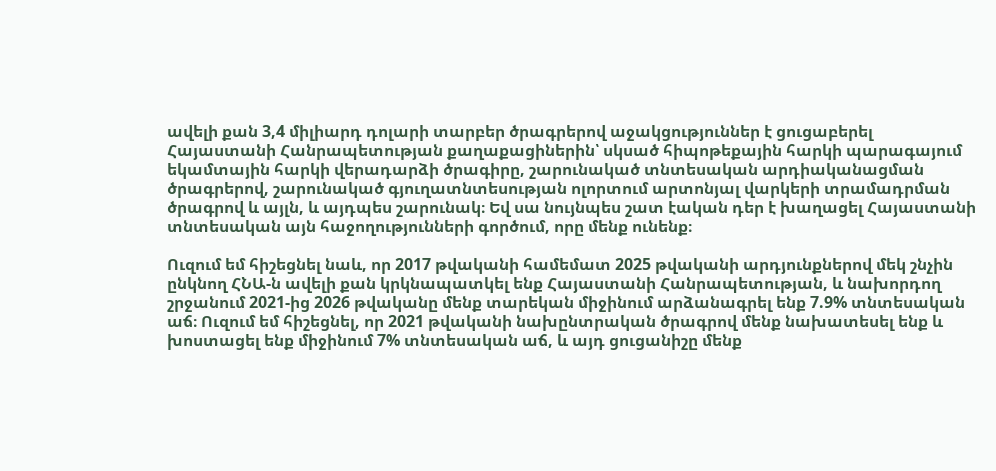ավելի քան 3,4 միլիարդ դոլարի տարբեր ծրագրերով աջակցություններ է ցուցաբերել Հայաստանի Հանրապետության քաղաքացիներին՝ սկսած հիպոթեքային հարկի պարագայում եկամտային հարկի վերադարձի ծրագիրը, շարունակած տնտեսական արդիականացման ծրագրերով, շարունակած գյուղատնտեսության ոլորտում արտոնյալ վարկերի տրամադրման ծրագրով և այլն, և այդպես շարունակ։ Եվ սա նույնպես շատ էական դեր է խաղացել Հայաստանի տնտեսական այն հաջողությունների գործում, որը մենք ունենք։

Ուզում եմ հիշեցնել նաև, որ 2017 թվականի համեմատ 2025 թվականի արդյունքներով մեկ շնչին ընկնող ՀՆԱ-ն ավելի քան կրկնապատկել ենք Հայաստանի Հանրապետության, և նախորդող շրջանում 2021-ից 2026 թվականը մենք տարեկան միջինում արձանագրել ենք 7.9% տնտեսական աճ։ Ուզում եմ հիշեցնել, որ 2021 թվականի նախընտրական ծրագրով մենք նախատեսել ենք և խոստացել ենք միջինում 7% տնտեսական աճ, և այդ ցուցանիշը մենք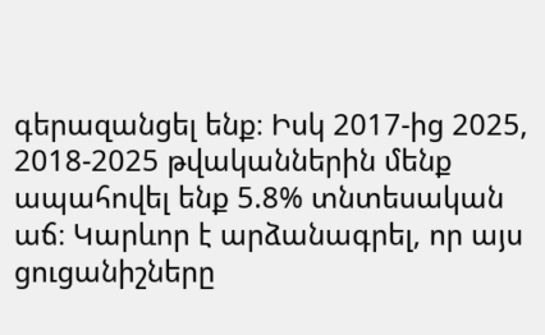գերազանցել ենք։ Իսկ 2017-ից 2025, 2018-2025 թվականներին մենք ապահովել ենք 5.8% տնտեսական աճ։ Կարևոր է արձանագրել, որ այս ցուցանիշները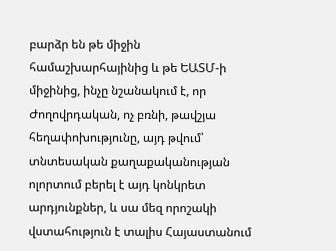բարձր են թե միջին համաշխարհայինից և թե ԵԱՏՄ-ի միջինից, ինչը նշանակում է, որ Ժողովրդական, ոչ բռնի, թավշյա հեղափոխությունը, այդ թվում՝ տնտեսական քաղաքականության ոլորտում բերել է այդ կոնկրետ արդյունքներ, և սա մեզ որոշակի վստահություն է տալիս Հայաստանում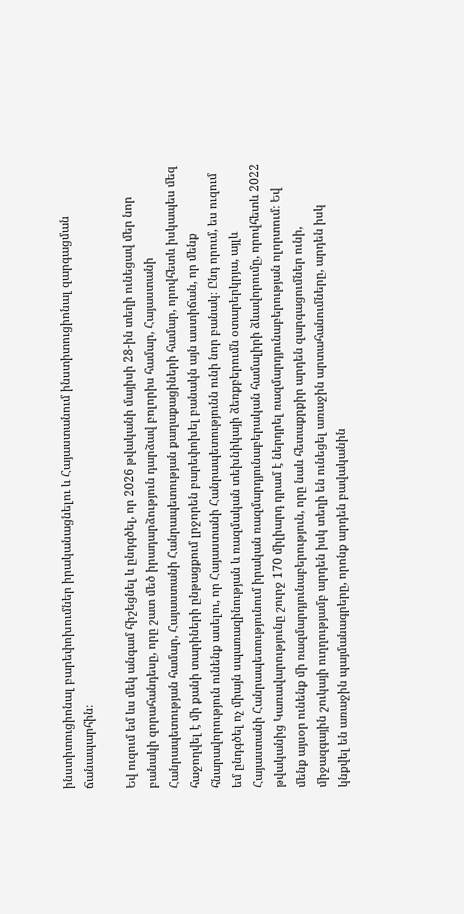ինստիտուցիոնալ բարեփոխումներ իրականացնելու և Հայաստանում ինստիտուցիոնալ զարգացման ճանապարհին։

Եվ ուզում եմ ևս մեկ անգամ հիշեցնել և ընդգծել, որ 2026 թվականի մայիսի 28-ին տեղի ունեցավ մեր նոր բանակի զորահանդեսը, որը շատ մեծ իրադարձություն դարձավ բոլորիս համար, Հայաստանի Հանրապետության համար, Հայաստանի Հանրապետության քաղաքացիների համար, որովհետև իսկապես մեզ հաջողվել է մի քանի տարիների ընթացքում լրջորեն բարեփոխել բանակն այն աստիճան, որ մենք հնարավորություն ունենք ասելու, որ Հայաստանի Հանրապետությունն ունի նոր բանակ։ Ընդ որում, ես ուզում եմ ընդգծել ոչ միայն սպառազինության և ռազմական տեխնիկայի ձեռքբերումն օտարերկրյա, այլև Հայաստանի Հանրապետությունում իրական ռազմարդյունաբերական համալիրի ձևավորումը, որովհետև 2022 թվականից Կառավարությունը շուրջ 170 միլիարդ դրամ է ներդրել ռազմարդյունաբերության ոլորտում։ Եվ մենք այսօր ունենք մի ռազմարդյունաբերություն, որը նաև հետաքրքիր արդեն զարգացումներ ունի, միջազգային շուկայի ուղղությամբ արդեն իսկ տեղի են ունեցել առաջին արտահանումները, արդեն իսկ կնքվել են առաջին պայմանագրերը, որոնք արդեն բավականին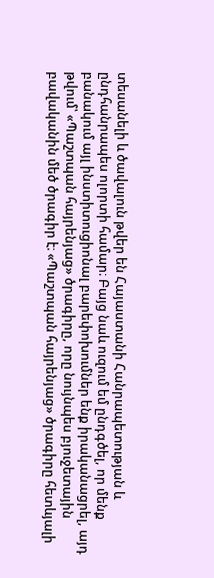տեսանելի և ծավալուն թվեր են Հայաստանի Հանրապետության և ընդհանրապես ոլորտի համար։ Բայց նաև ուզում եմ ընդգծել, որ մենք բանակում այլ ինստիտուցիոնալ բարեփոխումներ ենք իրականացրել, այդ թվում՝ «Պաշտպան հայրենյաց» ծրագիրը, որը նույնպես բյուջետային բավականին մեծ ծրագիր է։ «Պաշտպան հայրենյաց» ծրագիրը հետևյալի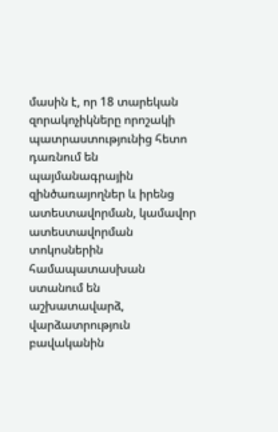մասին է, որ 18 տարեկան զորակոչիկները որոշակի պատրաստությունից հետո դառնում են պայմանագրային զինծառայողներ և իրենց ատեստավորման, կամավոր ատեստավորման տոկոսներին համապատասխան ստանում են աշխատավարձ, վարձատրություն բավականին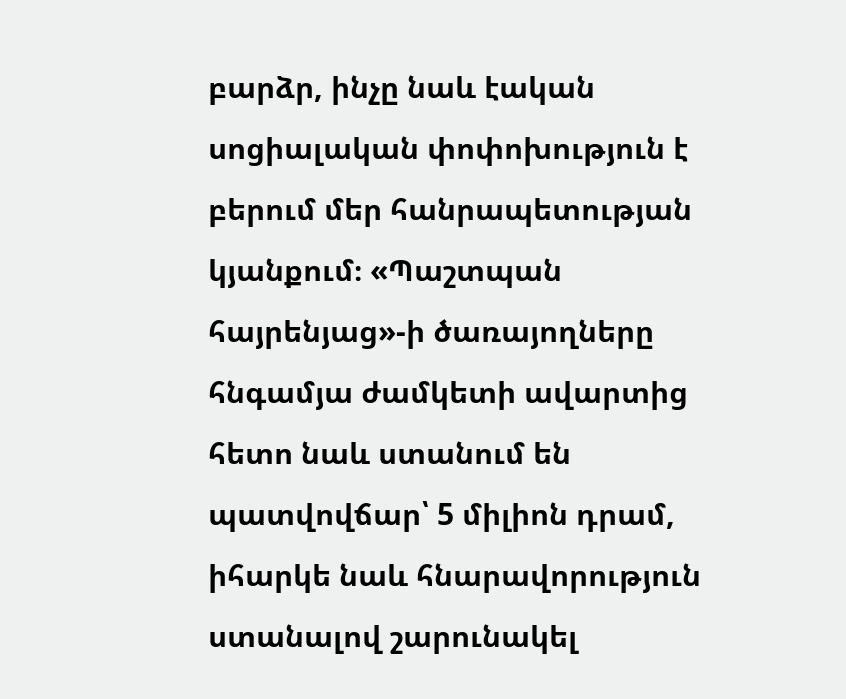բարձր, ինչը նաև էական սոցիալական փոփոխություն է բերում մեր հանրապետության կյանքում։ «Պաշտպան հայրենյաց»-ի ծառայողները հնգամյա ժամկետի ավարտից հետո նաև ստանում են պատվովճար՝ 5 միլիոն դրամ, իհարկե նաև հնարավորություն ստանալով շարունակել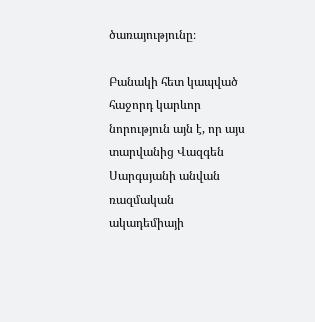ծառայությունը։

Բանակի հետ կապված հաջորդ կարևոր նորություն այն է, որ այս տարվանից Վազգեն Սարգսյանի անվան ռազմական ակադեմիայի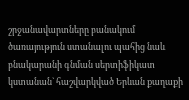շրջանավարտները բանակում ծառայություն ստանալու պահից նաև բնակարանի գնման սերտիֆիկատ կստանան` հաշվարկված Երևան քաղաքի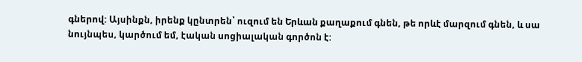գներով: Այսինքն, իրենք կընտրեն՝ ուզում են Երևան քաղաքում գնեն, թե որևէ մարզում գնեն, և սա նույնպես, կարծում եմ, էական սոցիալական գործոն է: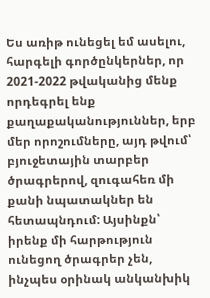Ես առիթ ունեցել եմ ասելու, հարգելի գործընկերներ, որ 2021-2022 թվականից մենք որդեգրել ենք քաղաքականություններ, երբ մեր որոշումները, այդ թվում՝ բյուջետային տարբեր ծրագրերով, զուգահեռ մի քանի նպատակներ են հետապնդում: Այսինքն՝ իրենք մի հարթություն ունեցող ծրագրեր չեն, ինչպես օրինակ անկանխիկ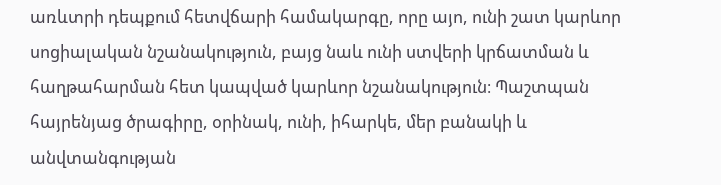առևտրի դեպքում հետվճարի համակարգը, որը այո, ունի շատ կարևոր սոցիալական նշանակություն, բայց նաև ունի ստվերի կրճատման և հաղթահարման հետ կապված կարևոր նշանակություն։ Պաշտպան հայրենյաց ծրագիրը, օրինակ, ունի, իհարկե, մեր բանակի և անվտանգության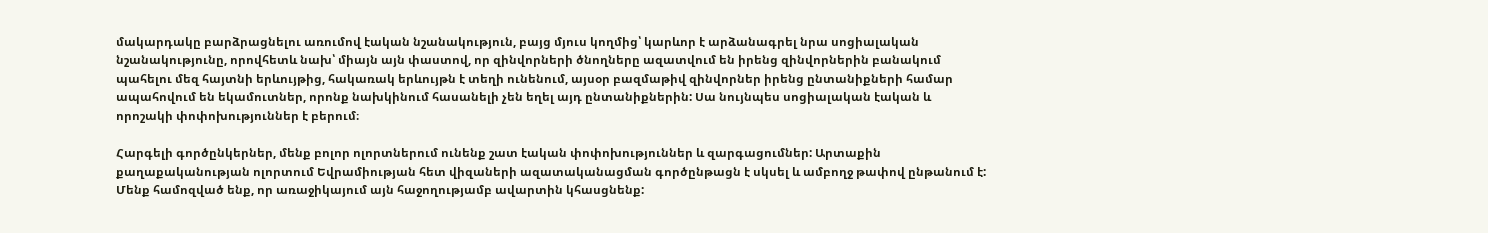մակարդակը բարձրացնելու առումով էական նշանակություն, բայց մյուս կողմից՝ կարևոր է արձանագրել նրա սոցիալական նշանակությունը, որովհետև նախ՝ միայն այն փաստով, որ զինվորների ծնողները ազատվում են իրենց զինվորներին բանակում պահելու մեզ հայտնի երևույթից, հակառակ երևույթն է տեղի ունենում, այսօր բազմաթիվ զինվորներ իրենց ընտանիքների համար ապահովում են եկամուտներ, որոնք նախկինում հասանելի չեն եղել այդ ընտանիքներին: Սա նույնպես սոցիալական էական և որոշակի փոփոխություններ է բերում։

Հարգելի գործընկերներ, մենք բոլոր ոլորտներում ունենք շատ էական փոփոխություններ և զարգացումներ: Արտաքին քաղաքականության ոլորտում Եվրամիության հետ վիզաների ազատականացման գործընթացն է սկսել և ամբողջ թափով ընթանում է: Մենք համոզված ենք, որ առաջիկայում այն հաջողությամբ ավարտին կհասցնենք: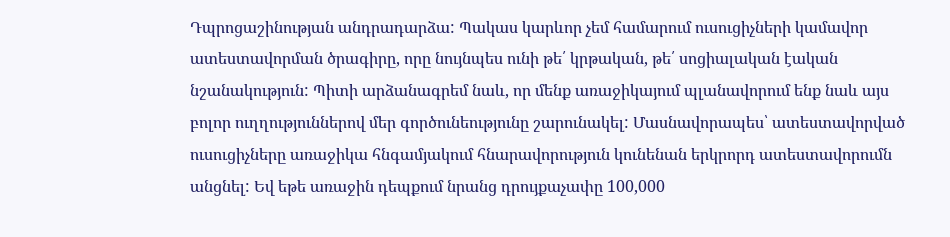Դպրոցաշինության անդրադարձա: Պակաս կարևոր չեմ համարում ուսուցիչների կամավոր ատեստավորման ծրագիրը, որը նույնպես ունի թե՛ կրթական, թե՛ սոցիալական էական նշանակություն: Պիտի արձանագրեմ նաև, որ մենք առաջիկայում պլանավորում ենք նաև այս բոլոր ուղղություններով մեր գործունեությունը շարունակել: Մասնավորապես՝ ատեստավորված ուսուցիչները առաջիկա հնգամյակում հնարավորություն կունենան երկրորդ ատեստավորումն անցնել: Եվ եթե առաջին դեպքում նրանց դրույքաչափը 100,000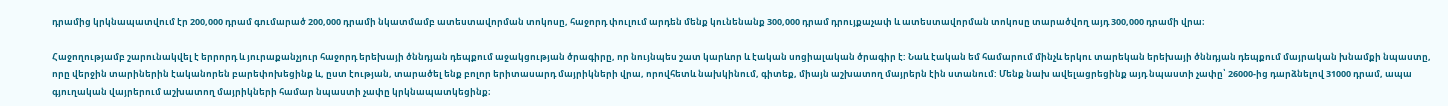դրամից կրկնապատվում էր 200,000 դրամ գումարած 200,000 դրամի նկատմամբ ատեստավորման տոկոսը, հաջորդ փուլում արդեն մենք կունենանք 300,000 դրամ դրույքաչափ և ատեստավորման տոկոսը տարածվող այդ 300,000 դրամի վրա։

Հաջողությամբ շարունակվել է երրորդ և յուրաքանչյուր հաջորդ երեխայի ծննդյան դեպքում աջակցության ծրագիրը, որ նույնպես շատ կարևոր և էական սոցիալական ծրագիր է: Նաև էական եմ համարում մինչև երկու տարեկան երեխայի ծննդյան դեպքում մայրական խնամքի նպաստը, որը վերջին տարիներին էականորեն բարեփոխեցինք և, ըստ էության, տարածել ենք բոլոր երիտասարդ մայրիկների վրա, որովհետև նախկինում, գիտեք, միայն աշխատող մայրերն էին ստանում: Մենք նախ ավելացրեցինք այդ նպաստի չափը՝ 26000-ից դարձնելով 31000 դրամ, ապա գյուղական վայրերում աշխատող մայրիկների համար նպաստի չափը կրկնապատկեցինք։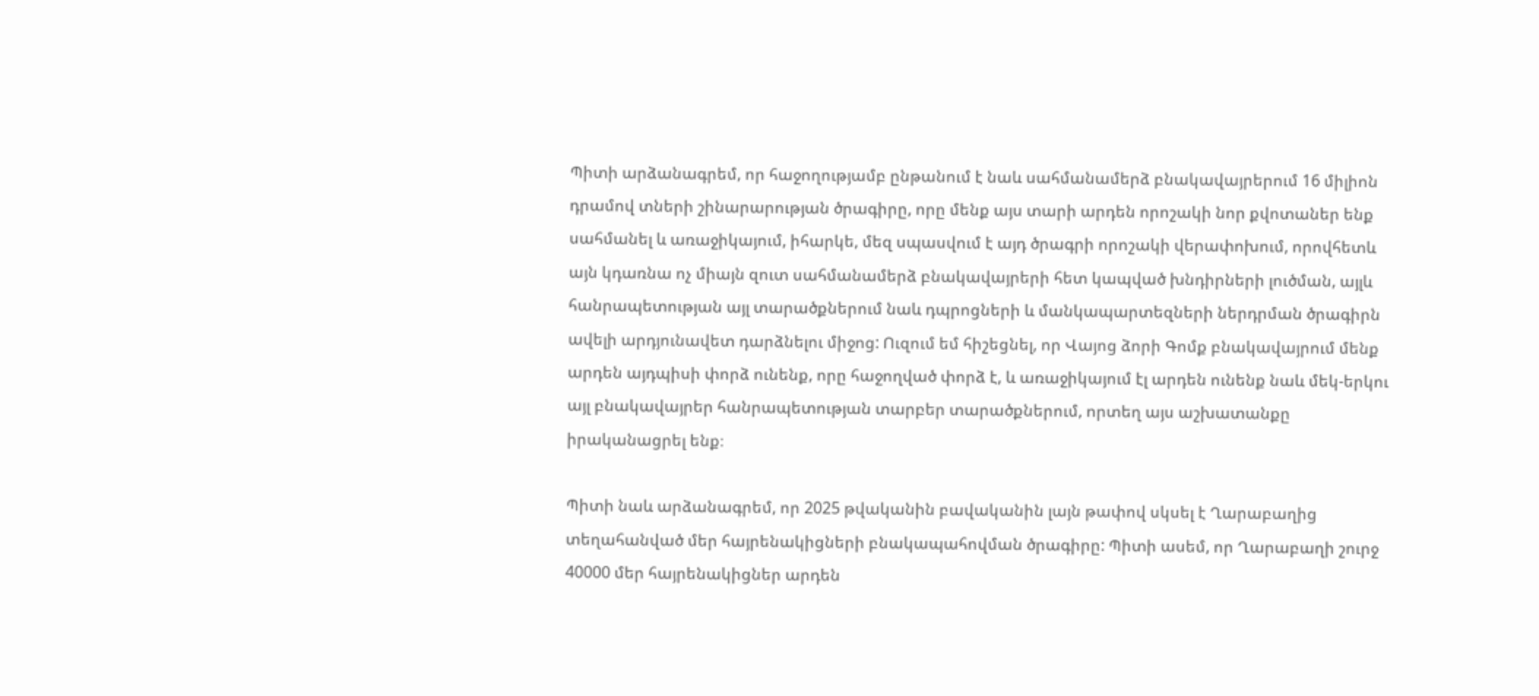Պիտի արձանագրեմ, որ հաջողությամբ ընթանում է նաև սահմանամերձ բնակավայրերում 16 միլիոն դրամով տների շինարարության ծրագիրը, որը մենք այս տարի արդեն որոշակի նոր քվոտաներ ենք սահմանել և առաջիկայում, իհարկե, մեզ սպասվում է այդ ծրագրի որոշակի վերափոխում, որովհետև այն կդառնա ոչ միայն զուտ սահմանամերձ բնակավայրերի հետ կապված խնդիրների լուծման, այլև հանրապետության այլ տարածքներում նաև դպրոցների և մանկապարտեզների ներդրման ծրագիրն ավելի արդյունավետ դարձնելու միջոց: Ուզում եմ հիշեցնել, որ Վայոց ձորի Գոմք բնակավայրում մենք արդեն այդպիսի փորձ ունենք, որը հաջողված փորձ է, և առաջիկայում էլ արդեն ունենք նաև մեկ-երկու այլ բնակավայրեր հանրապետության տարբեր տարածքներում, որտեղ այս աշխատանքը իրականացրել ենք։

Պիտի նաև արձանագրեմ, որ 2025 թվականին բավականին լայն թափով սկսել է Ղարաբաղից տեղահանված մեր հայրենակիցների բնակապահովման ծրագիրը: Պիտի ասեմ, որ Ղարաբաղի շուրջ 40000 մեր հայրենակիցներ արդեն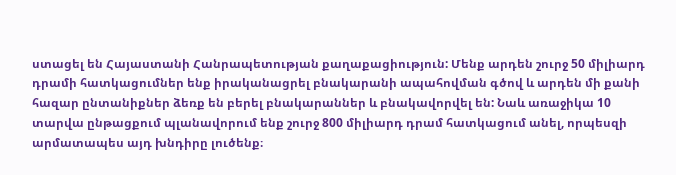ստացել են Հայաստանի Հանրապետության քաղաքացիություն: Մենք արդեն շուրջ 50 միլիարդ դրամի հատկացումներ ենք իրականացրել բնակարանի ապահովման գծով և արդեն մի քանի հազար ընտանիքներ ձեռք են բերել բնակարաններ և բնակավորվել են: Նաև առաջիկա 10 տարվա ընթացքում պլանավորում ենք շուրջ 800 միլիարդ դրամ հատկացում անել, որպեսզի արմատապես այդ խնդիրը լուծենք։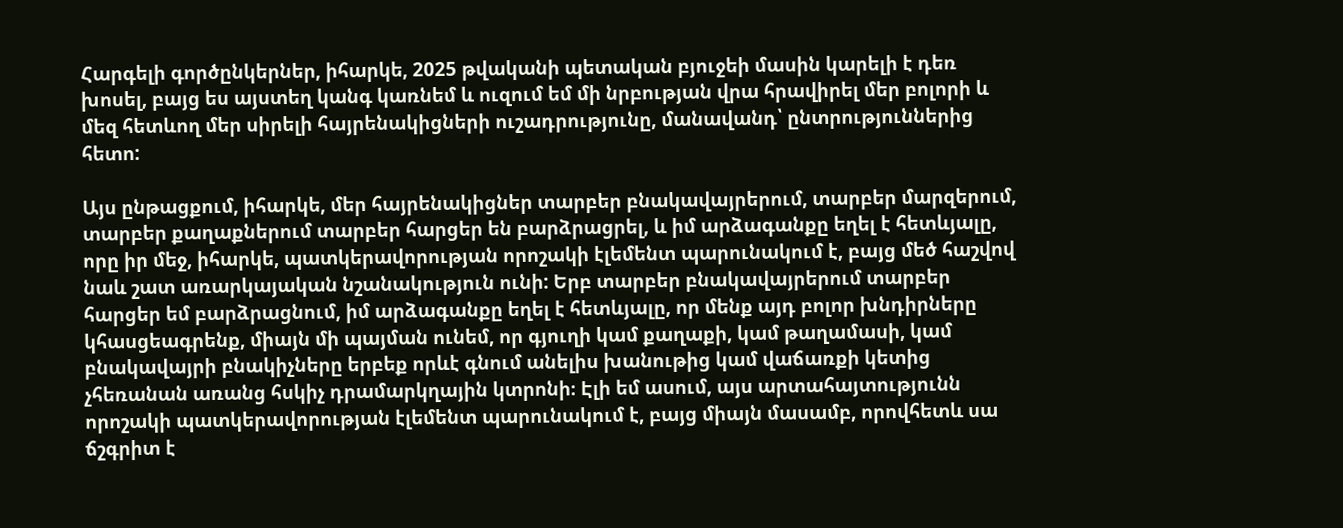Հարգելի գործընկերներ, իհարկե, 2025 թվականի պետական բյուջեի մասին կարելի է դեռ խոսել, բայց ես այստեղ կանգ կառնեմ և ուզում եմ մի նրբության վրա հրավիրել մեր բոլորի և մեզ հետևող մեր սիրելի հայրենակիցների ուշադրությունը, մանավանդ՝ ընտրություններից հետո:

Այս ընթացքում, իհարկե, մեր հայրենակիցներ տարբեր բնակավայրերում, տարբեր մարզերում, տարբեր քաղաքներում տարբեր հարցեր են բարձրացրել, և իմ արձագանքը եղել է հետևյալը, որը իր մեջ, իհարկե, պատկերավորության որոշակի էլեմենտ պարունակում է, բայց մեծ հաշվով նաև շատ առարկայական նշանակություն ունի: Երբ տարբեր բնակավայրերում տարբեր հարցեր եմ բարձրացնում, իմ արձագանքը եղել է հետևյալը, որ մենք այդ բոլոր խնդիրները կհասցեագրենք, միայն մի պայման ունեմ, որ գյուղի կամ քաղաքի, կամ թաղամասի, կամ բնակավայրի բնակիչները երբեք որևէ գնում անելիս խանութից կամ վաճառքի կետից չհեռանան առանց հսկիչ դրամարկղային կտրոնի։ Էլի եմ ասում, այս արտահայտությունն որոշակի պատկերավորության էլեմենտ պարունակում է, բայց միայն մասամբ, որովհետև սա ճշգրիտ է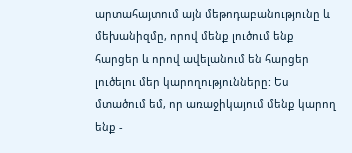արտահայտում այն մեթոդաբանությունը և մեխանիզմը, որով մենք լուծում ենք հարցեր և որով ավելանում են հարցեր լուծելու մեր կարողությունները: Ես մտածում եմ, որ առաջիկայում մենք կարող ենք -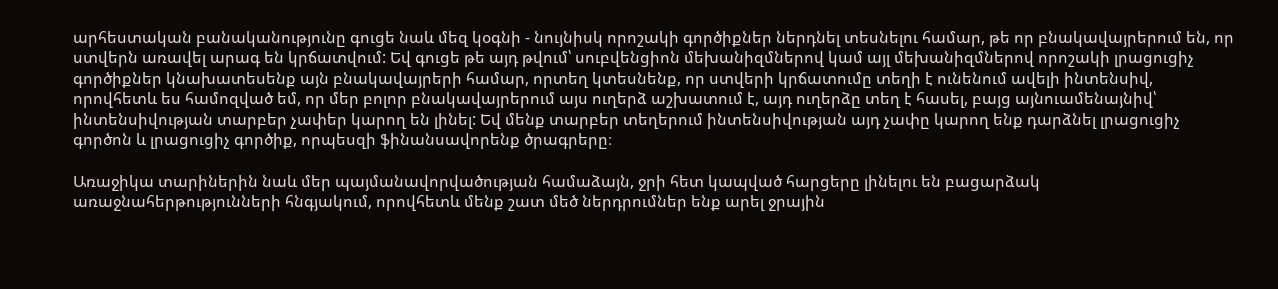արհեստական բանականությունը գուցե նաև մեզ կօգնի - նույնիսկ որոշակի գործիքներ ներդնել տեսնելու համար, թե որ բնակավայրերում են, որ ստվերն առավել արագ են կրճատվում: Եվ գուցե թե այդ թվում՝ սուբվենցիոն մեխանիզմներով կամ այլ մեխանիզմներով որոշակի լրացուցիչ գործիքներ կնախատեսենք այն բնակավայրերի համար, որտեղ կտեսնենք, որ ստվերի կրճատումը տեղի է ունենում ավելի ինտենսիվ, որովհետև ես համոզված եմ, որ մեր բոլոր բնակավայրերում այս ուղերձ աշխատում է, այդ ուղերձը տեղ է հասել, բայց այնուամենայնիվ՝ ինտենսիվության տարբեր չափեր կարող են լինել: Եվ մենք տարբեր տեղերում ինտենսիվության այդ չափը կարող ենք դարձնել լրացուցիչ գործոն և լրացուցիչ գործիք, որպեսզի ֆինանսավորենք ծրագրերը։

Առաջիկա տարիներին նաև մեր պայմանավորվածության համաձայն, ջրի հետ կապված հարցերը լինելու են բացարձակ առաջնահերթությունների հնգյակում, որովհետև մենք շատ մեծ ներդրումներ ենք արել ջրային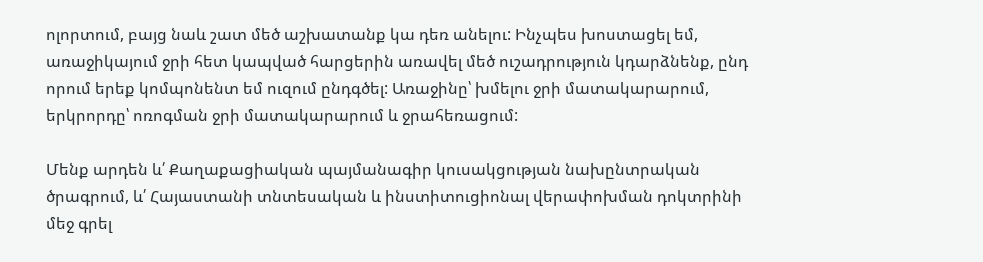ոլորտում, բայց նաև շատ մեծ աշխատանք կա դեռ անելու: Ինչպես խոստացել եմ, առաջիկայում ջրի հետ կապված հարցերին առավել մեծ ուշադրություն կդարձնենք, ընդ որում երեք կոմպոնենտ եմ ուզում ընդգծել: Առաջինը՝ խմելու ջրի մատակարարում, երկրորդը՝ ոռոգման ջրի մատակարարում և ջրահեռացում:

Մենք արդեն և՛ Քաղաքացիական պայմանագիր կուսակցության նախընտրական ծրագրում, և՛ Հայաստանի տնտեսական և ինստիտուցիոնալ վերափոխման դոկտրինի մեջ գրել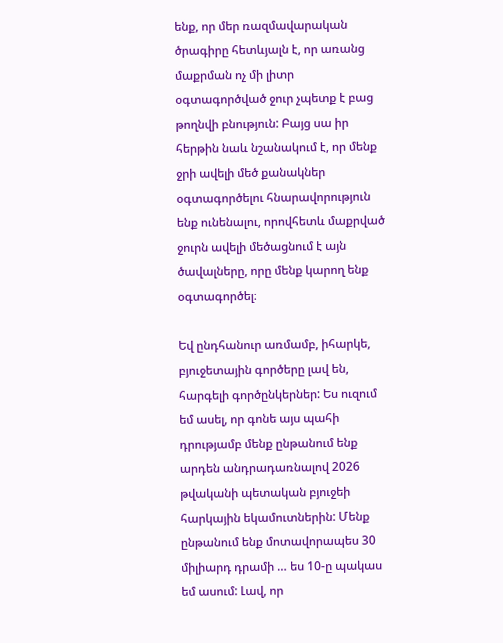ենք, որ մեր ռազմավարական ծրագիրը հետևյալն է, որ առանց մաքրման ոչ մի լիտր օգտագործված ջուր չպետք է բաց թողնվի բնություն: Բայց սա իր հերթին նաև նշանակում է, որ մենք ջրի ավելի մեծ քանակներ օգտագործելու հնարավորություն ենք ունենալու, որովհետև մաքրված ջուրն ավելի մեծացնում է այն ծավալները, որը մենք կարող ենք օգտագործել։

Եվ ընդհանուր առմամբ, իհարկե, բյուջետային գործերը լավ են, հարգելի գործընկերներ: Ես ուզում եմ ասել, որ գոնե այս պահի դրությամբ մենք ընթանում ենք արդեն անդրադառնալով 2026 թվականի պետական բյուջեի հարկային եկամուտներին: Մենք ընթանում ենք մոտավորապես 30 միլիարդ դրամի … ես 10-ը պակաս եմ ասում: Լավ, որ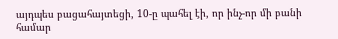այդպես բացահայտեցի, 10-ը պահել էի, որ ինչ-որ մի բանի համար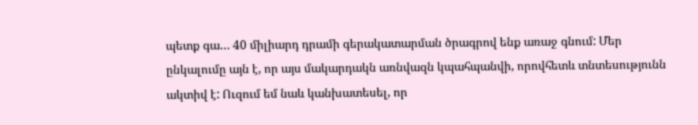պետք գա… 40 միլիարդ դրամի գերակատարման ծրագրով ենք առաջ գնում: Մեր ընկալումը այն է, որ այս մակարդակն առնվազն կպահպանվի, որովհետև տնտեսությունն ակտիվ է: Ուզում եմ նաև կանխատեսել, որ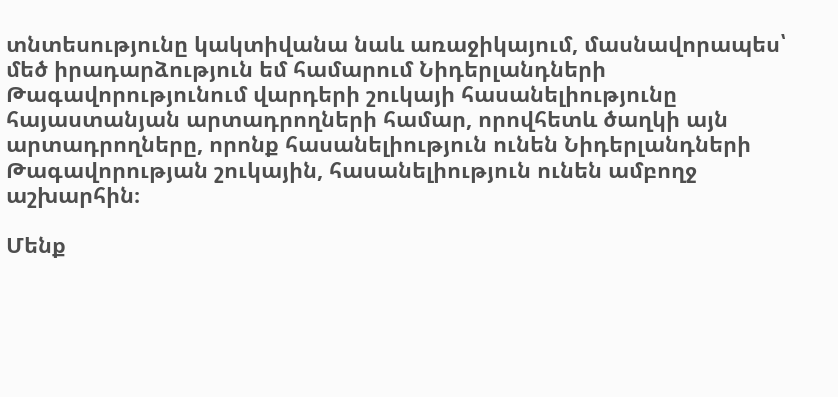տնտեսությունը կակտիվանա նաև առաջիկայում, մասնավորապես՝ մեծ իրադարձություն եմ համարում Նիդերլանդների Թագավորությունում վարդերի շուկայի հասանելիությունը հայաստանյան արտադրողների համար, որովհետև ծաղկի այն արտադրողները, որոնք հասանելիություն ունեն Նիդերլանդների Թագավորության շուկային, հասանելիություն ունեն ամբողջ աշխարհին։

Մենք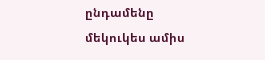ընդամենը մեկուկես ամիս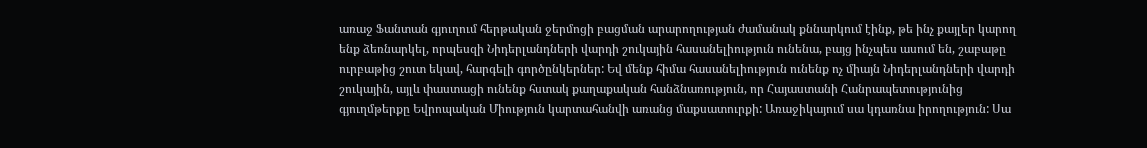առաջ Ֆանտան գյուղում հերթական ջերմոցի բացման արարողության ժամանակ քննարկում էինք, թե ինչ քայլեր կարող ենք ձեռնարկել, որպեսզի Նիդերլանդների վարդի շուկային հասանելիություն ունենա, բայց ինչպես ասում են, շաբաթը ուրբաթից շուտ եկավ, հարգելի գործընկերներ: Եվ մենք հիմա հասանելիություն ունենք ոչ միայն Նիդերլանդների վարդի շուկային, այլև փաստացի ունենք հստակ քաղաքական հանձնառություն, որ Հայաստանի Հանրապետությունից գյուղմթերքը Եվրոպական Միություն կարտահանվի առանց մաքսատուրքի: Առաջիկայում սա կդառնա իրողություն: Սա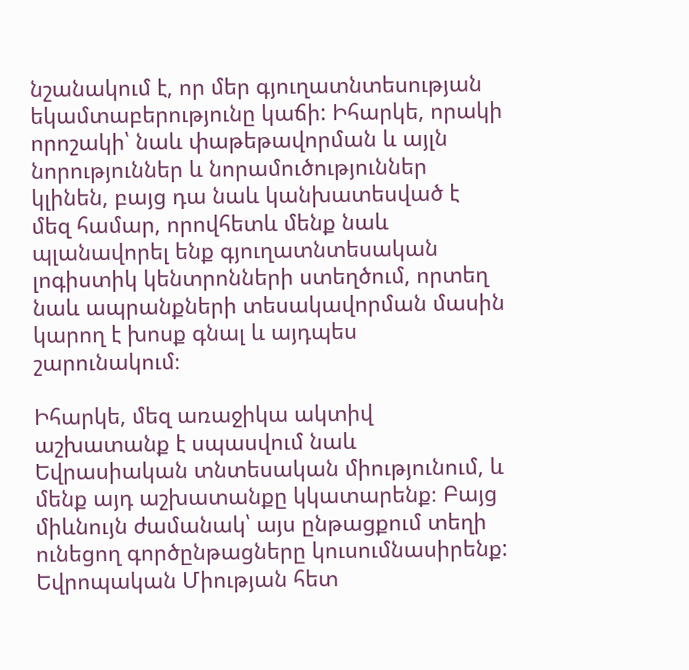նշանակում է, որ մեր գյուղատնտեսության եկամտաբերությունը կաճի: Իհարկե, որակի որոշակի՝ նաև փաթեթավորման և այլն նորություններ և նորամուծություններ կլինեն, բայց դա նաև կանխատեսված է մեզ համար, որովհետև մենք նաև պլանավորել ենք գյուղատնտեսական լոգիստիկ կենտրոնների ստեղծում, որտեղ նաև ապրանքների տեսակավորման մասին կարող է խոսք գնալ և այդպես շարունակում։

Իհարկե, մեզ առաջիկա ակտիվ աշխատանք է սպասվում նաև Եվրասիական տնտեսական միությունում, և մենք այդ աշխատանքը կկատարենք։ Բայց միևնույն ժամանակ՝ այս ընթացքում տեղի ունեցող գործընթացները կուսումնասիրենք: Եվրոպական Միության հետ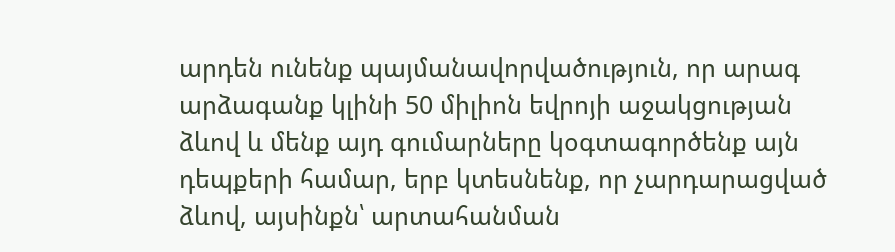արդեն ունենք պայմանավորվածություն, որ արագ արձագանք կլինի 50 միլիոն եվրոյի աջակցության ձևով և մենք այդ գումարները կօգտագործենք այն դեպքերի համար, երբ կտեսնենք, որ չարդարացված ձևով, այսինքն՝ արտահանման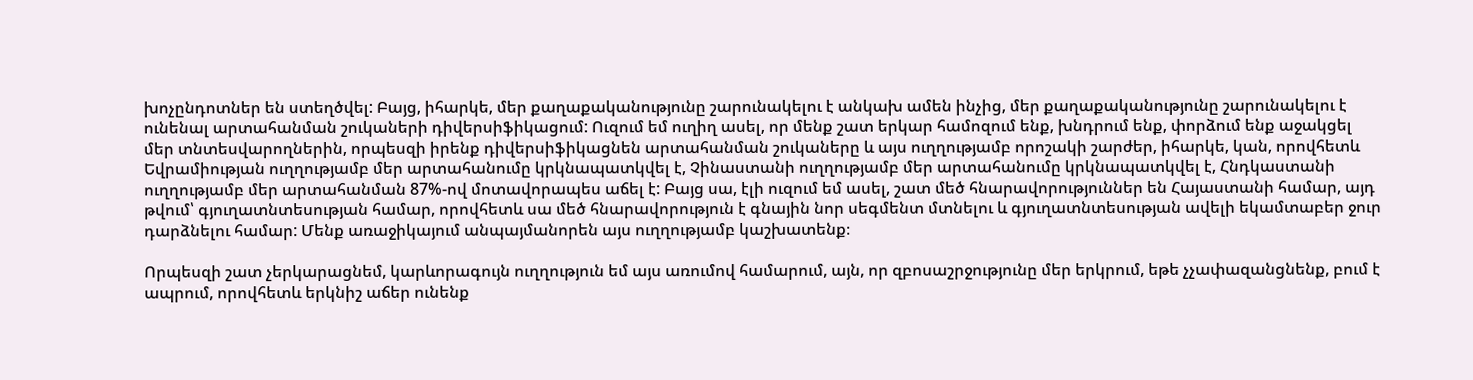խոչընդոտներ են ստեղծվել: Բայց, իհարկե, մեր քաղաքականությունը շարունակելու է անկախ ամեն ինչից, մեր քաղաքականությունը շարունակելու է ունենալ արտահանման շուկաների դիվերսիֆիկացում: Ուզում եմ ուղիղ ասել, որ մենք շատ երկար համոզում ենք, խնդրում ենք, փորձում ենք աջակցել մեր տնտեսվարողներին, որպեսզի իրենք դիվերսիֆիկացնեն արտահանման շուկաները և այս ուղղությամբ որոշակի շարժեր, իհարկե, կան, որովհետև Եվրամիության ուղղությամբ մեր արտահանումը կրկնապատկվել է, Չինաստանի ուղղությամբ մեր արտահանումը կրկնապատկվել է, Հնդկաստանի ուղղությամբ մեր արտահանման 87%-ով մոտավորապես աճել է: Բայց սա, էլի ուզում եմ ասել, շատ մեծ հնարավորություններ են Հայաստանի համար, այդ թվում՝ գյուղատնտեսության համար, որովհետև սա մեծ հնարավորություն է գնային նոր սեգմենտ մտնելու և գյուղատնտեսության ավելի եկամտաբեր ջուր դարձնելու համար: Մենք առաջիկայում անպայմանորեն այս ուղղությամբ կաշխատենք։

Որպեսզի շատ չերկարացնեմ, կարևորագույն ուղղություն եմ այս առումով համարում, այն, որ զբոսաշրջությունը մեր երկրում, եթե չչափազանցնենք, բում է ապրում, որովհետև երկնիշ աճեր ունենք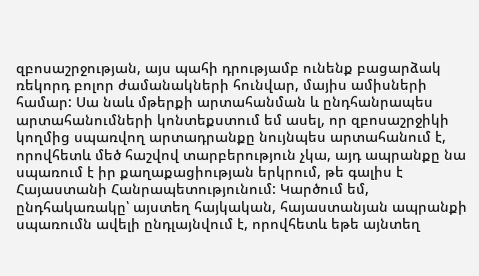զբոսաշրջության, այս պահի դրությամբ ունենք բացարձակ ռեկորդ բոլոր ժամանակների հունվար, մայիս ամիսների համար: Սա նաև մթերքի արտահանման և ընդհանրապես արտահանումների կոնտեքստում եմ ասել, որ զբոսաշրջիկի կողմից սպառվող արտադրանքը նույնպես արտահանում է, որովհետև մեծ հաշվով տարբերություն չկա, այդ ապրանքը նա սպառում է իր քաղաքացիության երկրում, թե գալիս է Հայաստանի Հանրապետությունում: Կարծում եմ, ընդհակառակը՝ այստեղ հայկական, հայաստանյան ապրանքի սպառումն ավելի ընդլայնվում է, որովհետև եթե այնտեղ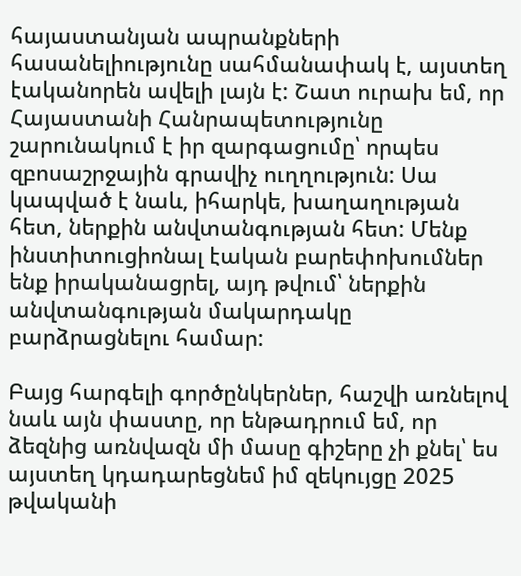հայաստանյան ապրանքների հասանելիությունը սահմանափակ է, այստեղ էականորեն ավելի լայն է: Շատ ուրախ եմ, որ Հայաստանի Հանրապետությունը շարունակում է իր զարգացումը՝ որպես զբոսաշրջային գրավիչ ուղղություն: Սա կապված է նաև, իհարկե, խաղաղության հետ, ներքին անվտանգության հետ: Մենք ինստիտուցիոնալ էական բարեփոխումներ ենք իրականացրել, այդ թվում՝ ներքին անվտանգության մակարդակը բարձրացնելու համար:

Բայց հարգելի գործընկերներ, հաշվի առնելով նաև այն փաստը, որ ենթադրում եմ, որ ձեզնից առնվազն մի մասը գիշերը չի քնել՝ ես այստեղ կդադարեցնեմ իմ զեկույցը 2025 թվականի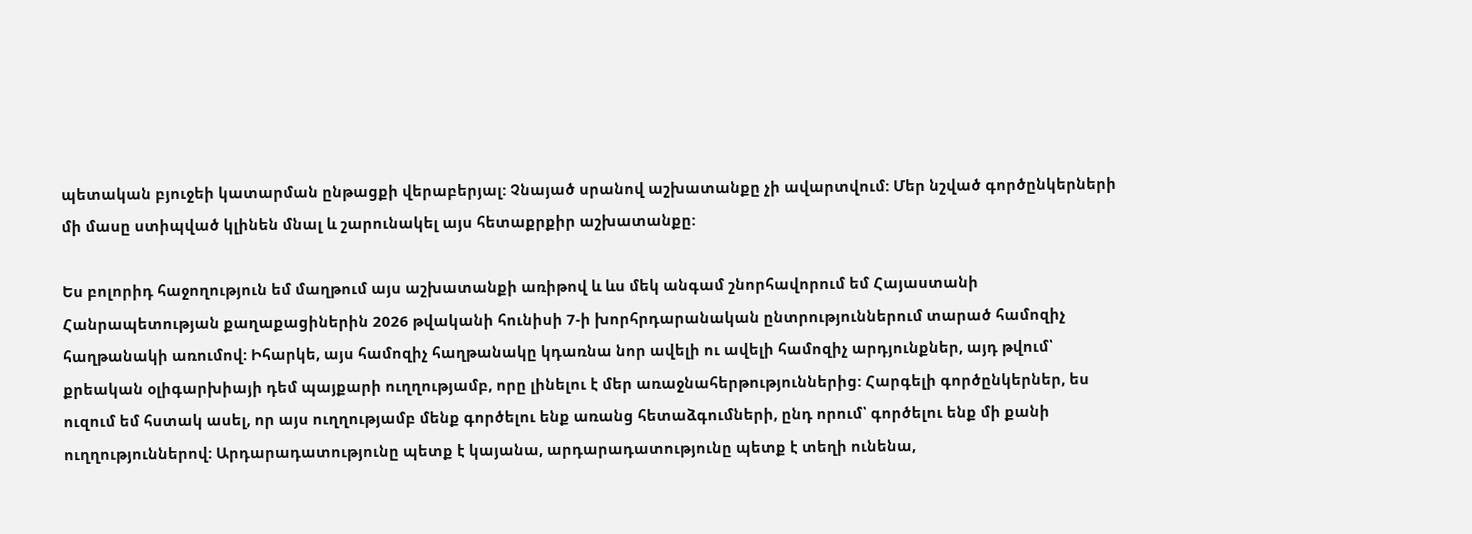պետական բյուջեի կատարման ընթացքի վերաբերյալ: Չնայած սրանով աշխատանքը չի ավարտվում: Մեր նշված գործընկերների մի մասը ստիպված կլինեն մնալ և շարունակել այս հետաքրքիր աշխատանքը:

Ես բոլորիդ հաջողություն եմ մաղթում այս աշխատանքի առիթով և ևս մեկ անգամ շնորհավորում եմ Հայաստանի Հանրապետության քաղաքացիներին 2026 թվականի հունիսի 7-ի խորհրդարանական ընտրություններում տարած համոզիչ հաղթանակի առումով: Իհարկե, այս համոզիչ հաղթանակը կդառնա նոր ավելի ու ավելի համոզիչ արդյունքներ, այդ թվում՝ քրեական օլիգարխիայի դեմ պայքարի ուղղությամբ, որը լինելու է մեր առաջնահերթություններից: Հարգելի գործընկերներ, ես ուզում եմ հստակ ասել, որ այս ուղղությամբ մենք գործելու ենք առանց հետաձգումների, ընդ որում՝ գործելու ենք մի քանի ուղղություններով: Արդարադատությունը պետք է կայանա, արդարադատությունը պետք է տեղի ունենա,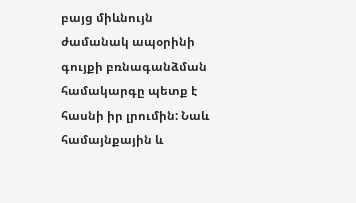բայց միևնույն ժամանակ ապօրինի գույքի բռնագանձման համակարգը պետք է հասնի իր լրումին: Նաև համայնքային և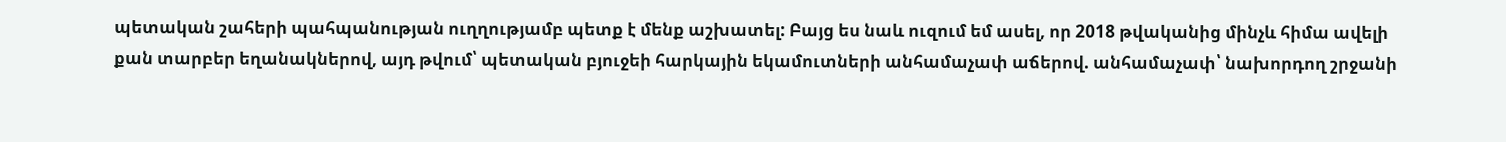պետական շահերի պահպանության ուղղությամբ պետք է մենք աշխատել: Բայց ես նաև ուզում եմ ասել, որ 2018 թվականից մինչև հիմա ավելի քան տարբեր եղանակներով, այդ թվում՝ պետական բյուջեի հարկային եկամուտների անհամաչափ աճերով. անհամաչափ՝ նախորդող շրջանի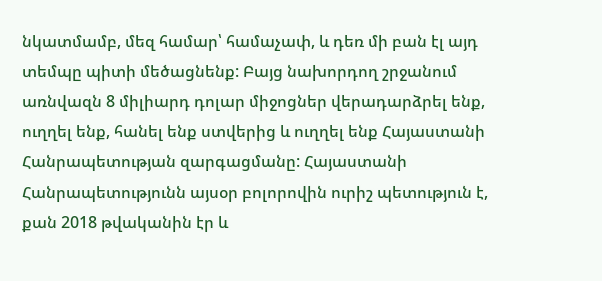նկատմամբ, մեզ համար՝ համաչափ, և դեռ մի բան էլ այդ տեմպը պիտի մեծացնենք: Բայց նախորդող շրջանում առնվազն 8 միլիարդ դոլար միջոցներ վերադարձրել ենք, ուղղել ենք, հանել ենք ստվերից և ուղղել ենք Հայաստանի Հանրապետության զարգացմանը: Հայաստանի Հանրապետությունն այսօր բոլորովին ուրիշ պետություն է, քան 2018 թվականին էր և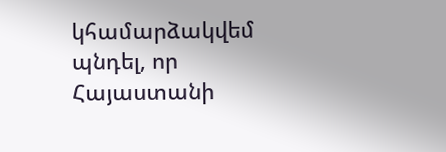կհամարձակվեմ պնդել, որ Հայաստանի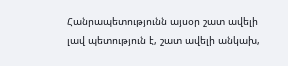Հանրապետությունն այսօր շատ ավելի լավ պետություն է, շատ ավելի անկախ,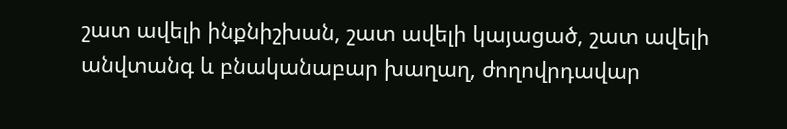շատ ավելի ինքնիշխան, շատ ավելի կայացած, շատ ավելի անվտանգ և բնականաբար խաղաղ, ժողովրդավար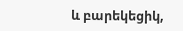և բարեկեցիկ,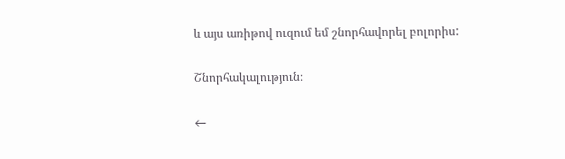և այս առիթով ուզում եմ շնորհավորել բոլորիս:

Շնորհակալություն։

←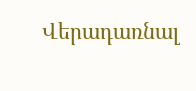Վերադառնալ